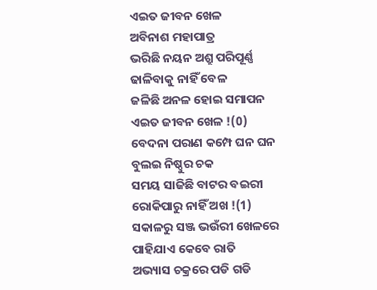ଏଇତ ଜୀବନ ଖେଳ
ଅବିନାଶ ମହାପାତ୍ର
ଭରିଛି ନୟନ ଅଶ୍ରୁ ପରିପୂର୍ଣ୍ଣ
ଢାଳିବାକୁ ନାହିଁ ବେଳ
ଜଳିଛି ଅନଳ ହୋଇ ସମାପନ
ଏଇତ ଜୀବନ ଖେଳ !(0)
ବେଦନା ପରାଣ କମ୍ପେ ଘନ ଘନ
ବୁଲଇ ନିଷ୍ଠୁର ଚକ
ସମୟ ସାଜିଛି ବାଟର ବଇରୀ
ରୋକିପାରୁ ନାହିଁ ଅଖ !(1)
ସକାଳରୁ ସଞ୍ଜ ଭଉଁରୀ ଖେଳରେ
ପାହିଯାଏ କେବେ ରାତି
ଅଭ୍ୟାସ ଚକ୍ରରେ ପଡି ଗଡି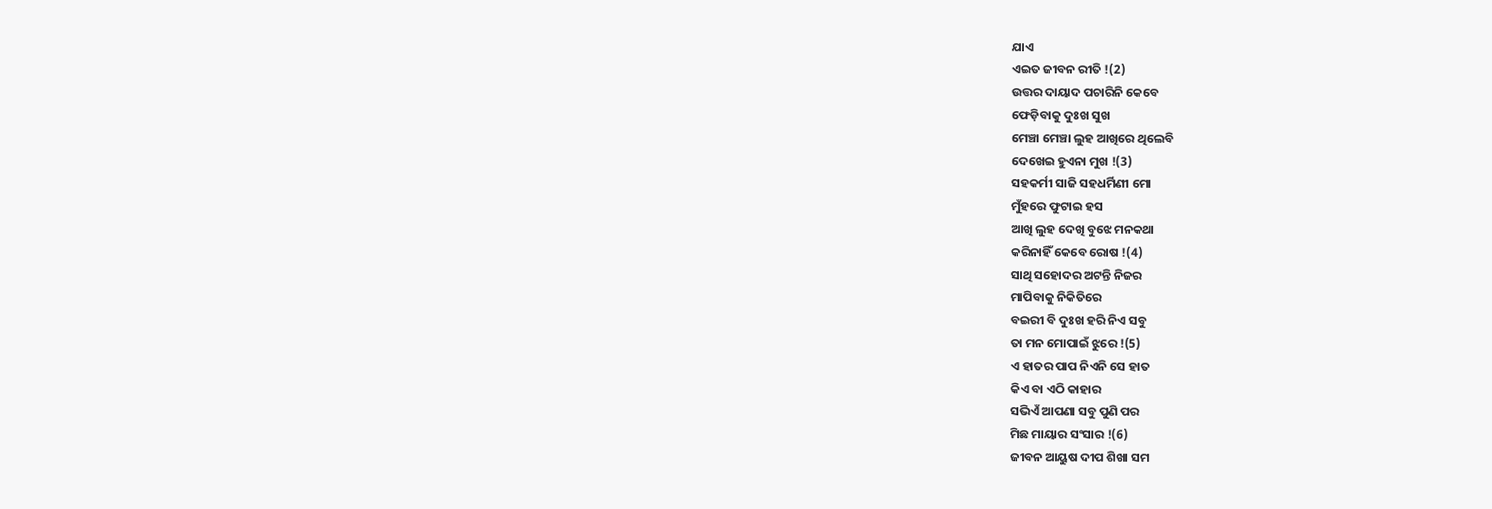ଯାଏ
ଏଇତ ଜୀବନ ରୀତି !(2)
ଉତ୍ତର ଦାୟାଦ ପଚାରିନି କେବେ
ଫେଡ଼ିବାକୁ ଦୁଃଖ ସୁଖ
ମେଞ୍ଚା ମେଞ୍ଚା ଲୁହ ଆଖିରେ ଥିଲେବି
ଦେଖେଇ ହୁଏନା ମୁଖ !(3)
ସହକର୍ମୀ ସାଜି ସହଧର୍ମିଣୀ ମୋ
ମୁଁହରେ ଫୁଟାଇ ହସ
ଆଖି ଲୁହ ଦେଖି ବୁଝେ ମନକଥା
କରିନାହିଁ କେବେ ରୋଷ !(4)
ସାଥି ସହୋଦର ଅଟନ୍ତି ନିଜର
ମାପିବାକୁ ନିକିତିରେ
ବଇରୀ ବି ଦୁଃଖ ହରି ନିଏ ସବୁ
ତା ମନ ମୋପାଇଁ ଝୁରେ !(5)
ଏ ହାତର ପାପ ନିଏନି ସେ ହାତ
କିଏ ବା ଏଠି କାହାର
ସଭିଏଁ ଆପଣା ସବୁ ପୁଣି ପର
ମିଛ ମାୟାର ସଂସାର !(6)
ଜୀବନ ଆୟୁଷ ଦୀପ ଶିଖା ସମ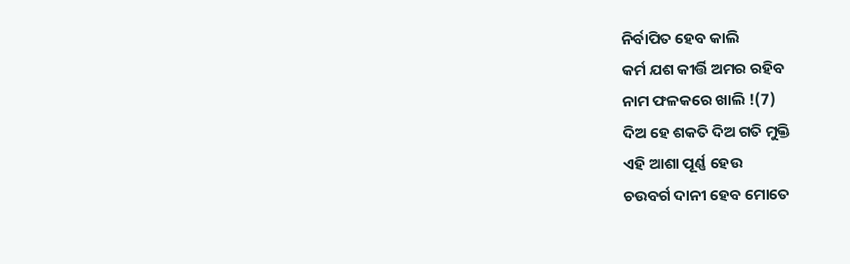ନିର୍ବାପିତ ହେବ କାଲି
କର୍ମ ଯଶ କୀର୍ତ୍ତି ଅମର ରହିବ
ନାମ ଫଳକରେ ଖାଲି !(7)
ଦିଅ ହେ ଶକତି ଦିଅ ଗତି ମୁକ୍ତି
ଏହି ଆଶା ପୂର୍ଣ୍ଣ ହେଉ
ଚଉବର୍ଗ ଦାନୀ ହେବ ମୋତେ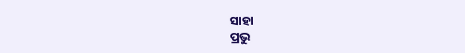ସାହା
ପ୍ରଭୁ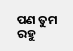ପଣ ତୁମ ରହୁ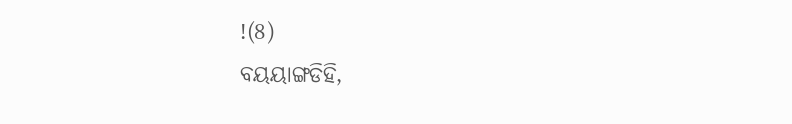!(8)
ବୟୟାଙ୍ଗଡିହି,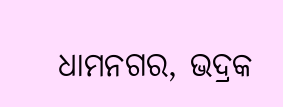ଧାମନଗର, ଭଦ୍ରକ